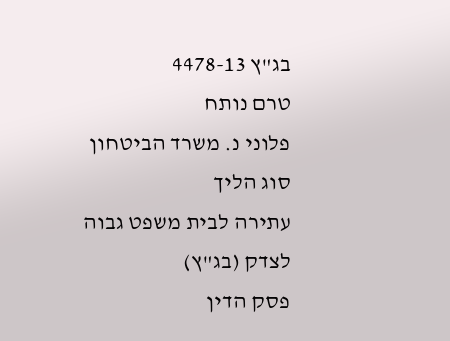בג"ץ 4478-13
טרם נותח
פלוני נ. משרד הביטחון
סוג הליך
עתירה לבית משפט גבוה לצדק (בג"ץ)
פסק הדין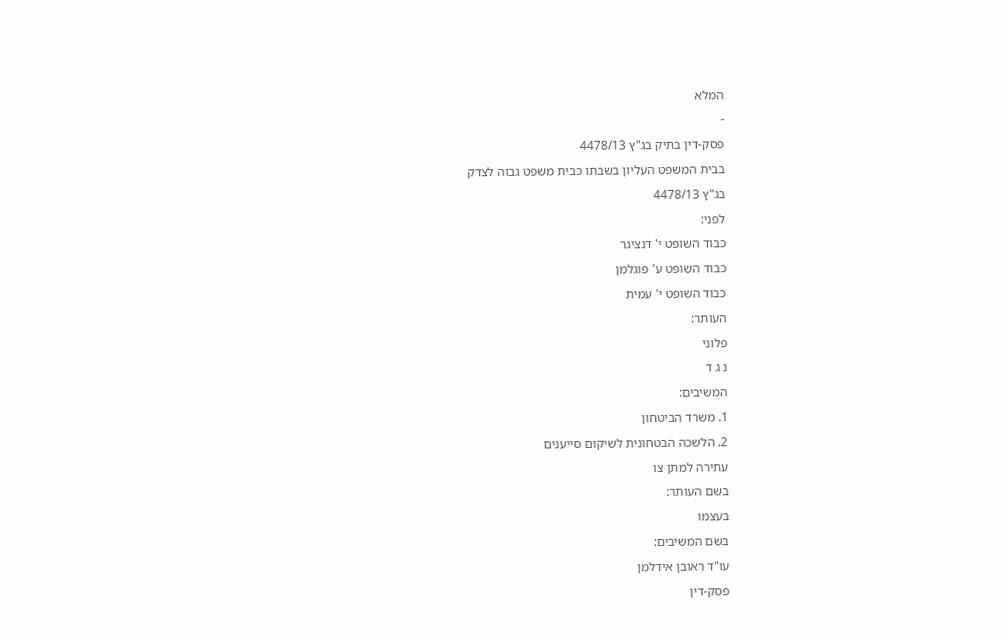המלא
-
פסק-דין בתיק בג"ץ 4478/13
בבית המשפט העליון בשבתו כבית משפט גבוה לצדק
בג"ץ 4478/13
לפני:
כבוד השופט י' דנציגר
כבוד השופט ע' פוגלמן
כבוד השופט י' עמית
העותר:
פלוני
נ ג ד
המשיבים:
1. משרד הביטחון
2. הלשכה הבטחונית לשיקום סייענים
עתירה למתן צו
בשם העותר:
בעצמו
בשם המשיבים:
עו"ד ראובן אידלמן
פסק-דין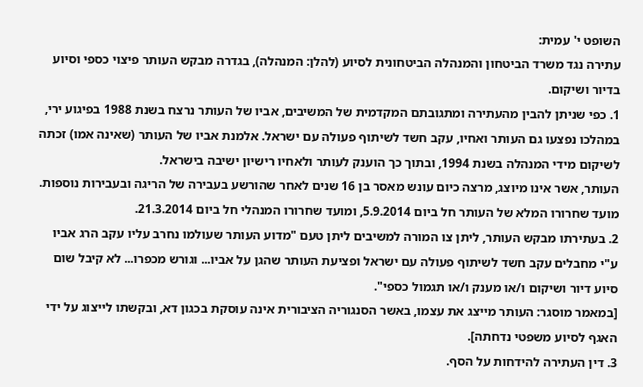השופט י' עמית:
עתירה נגד משרד הביטחון והמנהלה הביטחונית לסיוע (להלן: המנהלה), בגדרה מבקש העותר פיצוי כספי וסיוע בדיור ושיקום.
1. כפי שניתן להבין מהעתירה ומתגובתם המקדמית של המשיבים, אביו של העותר נרצח בשנת 1988 בפיגוע ירי, במהלכו נפצעו גם העותר ואחיו, עקב חשד לשיתוף פעולה עם ישראל. אלמנת אביו של העותר (שאינה אמו) זכתה לשיקום מידי המנהלה בשנת 1994, ובתוך כך הוענק לעותר ולאחיו רישיון ישיבה בישראל.
העותר, אשר אינו מיוצג, מרצה כיום עונש מאסר בן 16 שנים לאחר שהורשע בעבירה של הריגה ובעבירות נוספות. מועד שחרורו המלא של העותר חל ביום 5.9.2014, ומועד שחרורו המנהלי חל ביום 21.3.2014.
2. בעתירתו מבקש העותר, ליתן צו המורה למשיבים ליתן טעם "מדוע העותר שעולמו נחרב עליו עקב הרג אביו ע"י מחבלים עקב חשד לשיתוף פעולה עם ישראל ופציעת העותר שהגן על אביו... וגורש מכפרו... לא קיבל שום סיוע דיור ושיקום ו/או מענק ו/או תגמול כספי".
[במאמר מוסגר: העותר מייצג את עצמו, באשר הסנגוריה הציבורית אינה עוסקת בכגון דא, ובקשתו לייצוג על ידי האגף לסיוע משפטי נדחתה].
3. דין העתירה להידחות על הסף.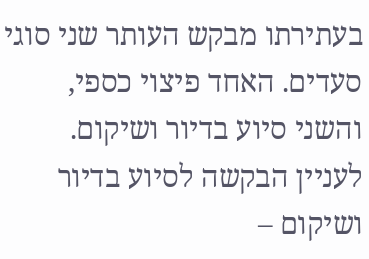בעתירתו מבקש העותר שני סוגי סעדים. האחד פיצוי כספי, והשני סיוע בדיור ושיקום.
לעניין הבקשה לסיוע בדיור ושיקום –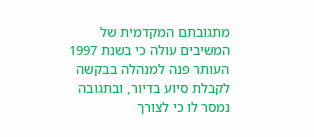מתגובתם המקדמית של המשיבים עולה כי בשנת 1997 העותר פנה למנהלה בבקשה לקבלת סיוע בדיור, ובתגובה נמסר לו כי לצורך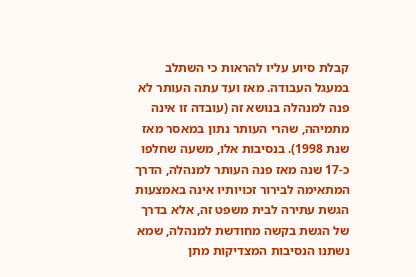קבלת סיוע עליו להראות כי השתלב במעגל העבודה. מאז ועד עתה העותר לא פנה למנהלה בנושא זה (עובדה זו אינה מתמיהה, שהרי העותר נתון במאסר מאז שנת 1998). בנסיבות אלו, משעה שחלפו כ-17 שנה מאז פנה העותר למנהלה, הדרך המתאימה לבירור זכויותיו אינה באמצעות הגשת עתירה לבית משפט זה, אלא בדרך של הגשת בקשה מחודשת למנהלה, שמא נשתנו הנסיבות המצדיקות מתן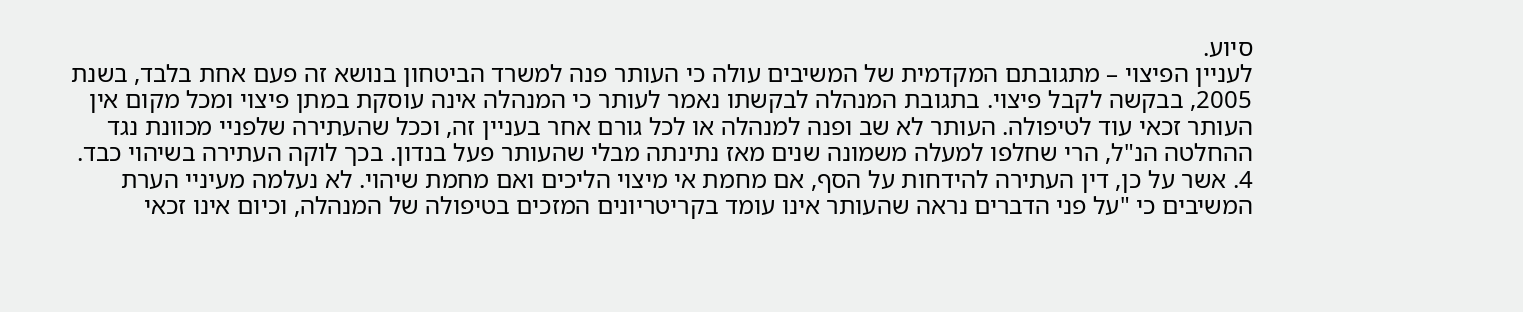סיוע.
לעניין הפיצוי – מתגובתם המקדמית של המשיבים עולה כי העותר פנה למשרד הביטחון בנושא זה פעם אחת בלבד, בשנת 2005, בבקשה לקבל פיצוי. בתגובת המנהלה לבקשתו נאמר לעותר כי המנהלה אינה עוסקת במתן פיצוי ומכל מקום אין העותר זכאי עוד לטיפולה. העותר לא שב ופנה למנהלה או לכל גורם אחר בעניין זה, וככל שהעתירה שלפניי מכוונת נגד ההחלטה הנ"ל, הרי שחלפו למעלה משמונה שנים מאז נתינתה מבלי שהעותר פעל בנדון. בכך לוקה העתירה בשיהוי כבד.
4. אשר על כן, דין העתירה להידחות על הסף, אם מחמת אי מיצוי הליכים ואם מחמת שיהוי. לא נעלמה מעיניי הערת המשיבים כי "על פני הדברים נראה שהעותר אינו עומד בקריטריונים המזכים בטיפולה של המנהלה, וכיום אינו זכאי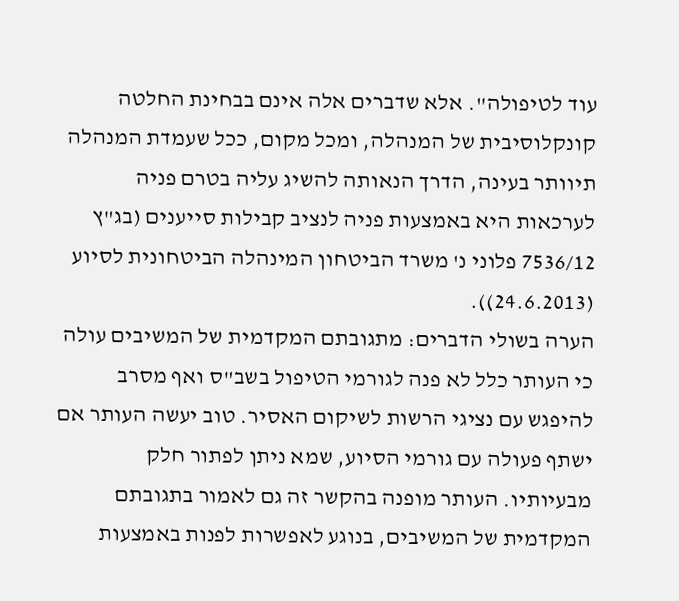עוד לטיפולה". אלא שדברים אלה אינם בבחינת החלטה קונקלוסיבית של המנהלה, ומכל מקום, ככל שעמדת המנהלה תיוותר בעינה, הדרך הנאותה להשיג עליה בטרם פניה לערכאות היא באמצעות פניה לנציב קבילות סייענים (בג"ץ 7536/12 פלוני נ' משרד הביטחון המינהלה הביטחונית לסיוע (24.6.2013)).
הערה בשולי הדברים: מתגובתם המקדמית של המשיבים עולה כי העותר כלל לא פנה לגורמי הטיפול בשב"ס ואף מסרב להיפגש עם נציגי הרשות לשיקום האסיר. טוב יעשה העותר אם ישתף פעולה עם גורמי הסיוע, שמא ניתן לפתור חלק מבעיותיו. העותר מופנה בהקשר זה גם לאמור בתגובתם המקדמית של המשיבים, בנוגע לאפשרות לפנות באמצעות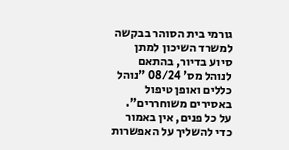גורמי בית הסוהר בבקשה למשרד השיכון למתן סיוע בדיור, בהתאם לנוהל מס' 08/24 "נוהל כללים ואופן טיפול באסירים משוחררים".
על כל פנים, אין באמור כדי להשליך על האפשרות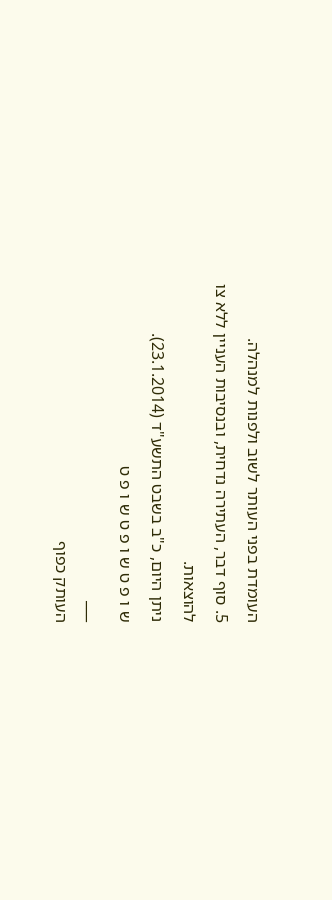העומדת בפני העותר לשוב ולפנות למנהלה.
5. סוף דבר, העתירה נדחית, ובנסיבות העניין ללא צו להוצאות.
ניתן היום, כ"ב בשבט התשע"ד (23.1.2014).
ש ו פ ט ש ו פ ט ש ו פ ט
___
העותק כפוף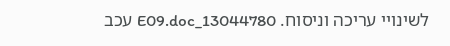לשינויי עריכה וניסוח. 13044780_E09.doc עכב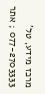מרכז מידע, טל' 077-2703333 ; אתר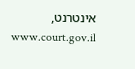אינטרנט, www.court.gov.il